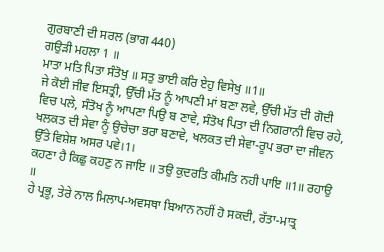ਗੁਰਬਾਣੀ ਦੀ ਸਰਲ (ਭਾਗ 440)
ਗਉੜੀ ਮਹਲਾ 1 ॥
ਮਾਤਾ ਮਤਿ ਪਿਤਾ ਸੰਤੋਖੁ ॥ ਸਤੁ ਭਾਈ ਕਰਿ ਏਹੁ ਵਿਸੇਖੁ ॥1॥
ਜੇ ਕੋਈ ਜੀਵ ਇਸਤ੍ਰੀ, ਉੱਚੀ ਮੱਤ ਨੂੰ ਆਪਣੀ ਮਾਂ ਬਣਾ ਲਵੇ, ਉੱਚੀ ਮੱਤ ਦੀ ਗੋਦੀ ਵਿਚ ਪਲੇ, ਸੰਤੋਖ ਨੂੰ ਆਪਣਾ ਪਿਉ ਬ ਣਾਵੇ, ਸੰਤੋਖ ਪਿਤਾ ਦੀ ਨਿਗਰਾਨੀ ਵਿਚ ਰਹੇ, ਖਲਕਤ ਦੀ ਸੇਵਾ ਨੂੰ ਉਚੇਚਾ ਭਰਾ ਬਣਾਵੇ, ਖਲਕਤ ਦੀ ਸੇਵਾ-ਰੂਪ ਭਰਾ ਦਾ ਜੀਵਨ ਉੱਤੇ ਵਿਸ਼ੇਸ਼ ਅਸਰ ਪਵੇ।1।
ਕਹਣਾ ਹੈ ਕਿਛੁ ਕਹਣੁ ਨ ਜਾਇ ॥ ਤਉ ਕੁਦਰਤਿ ਕੀਮਤਿ ਨਹੀ ਪਾਇ ॥1॥ ਰਹਾਉ ॥
ਹੇ ਪ੍ਰਭੂ, ਤੇਰੇ ਨਾਲ ਮਿਲਾਪ-ਅਵਸਥਾ ਬਿਆਨ ਨਹੀਂ ਹੋ ਸਕਦੀ, ਰੱਤਾ-ਮਾਤ੍ਰ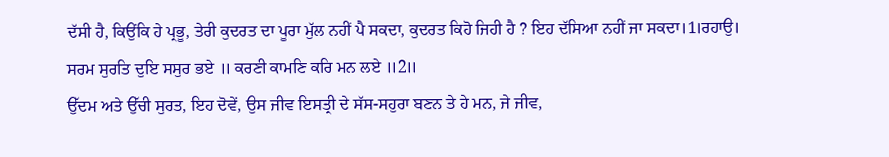ਦੱਸੀ ਹੈ, ਕਿਉਂਕਿ ਹੇ ਪ੍ਰਭੂ, ਤੇਰੀ ਕੁਦਰਤ ਦਾ ਪੂਰਾ ਮੁੱਲ ਨਹੀਂ ਪੈ ਸਕਦਾ, ਕੁਦਰਤ ਕਿਹੋ ਜਿਹੀ ਹੈ ? ਇਹ ਦੱਸਿਆ ਨਹੀਂ ਜਾ ਸਕਦਾ।1।ਰਹਾਉ।
ਸਰਮ ਸੁਰਤਿ ਦੁਇ ਸਸੁਰ ਭਏ ॥ ਕਰਣੀ ਕਾਮਣਿ ਕਰਿ ਮਨ ਲਏ ॥2॥
ਉੱਦਮ ਅਤੇ ਉੱਚੀ ਸੁਰਤ, ਇਹ ਦੋਵੇਂ, ਉਸ ਜੀਵ ਇਸਤ੍ਰੀ ਦੇ ਸੱਸ-ਸਹੁਰਾ ਬਣਨ ਤੇ ਹੇ ਮਨ, ਜੇ ਜੀਵ,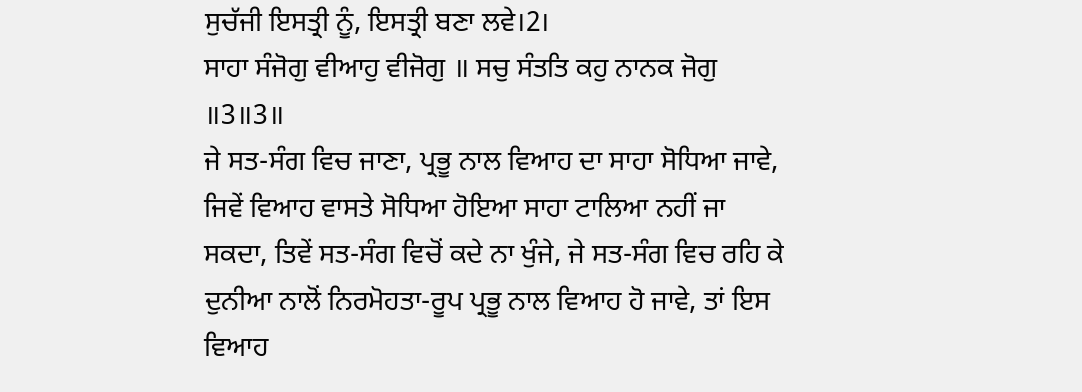ਸੁਚੱਜੀ ਇਸਤ੍ਰੀ ਨੂੰ, ਇਸਤ੍ਰੀ ਬਣਾ ਲਵੇ।2।
ਸਾਹਾ ਸੰਜੋਗੁ ਵੀਆਹੁ ਵੀਜੋਗੁ ॥ ਸਚੁ ਸੰਤਤਿ ਕਹੁ ਨਾਨਕ ਜੋਗੁ ॥3॥3॥
ਜੇ ਸਤ-ਸੰਗ ਵਿਚ ਜਾਣਾ, ਪ੍ਰਭੂ ਨਾਲ ਵਿਆਹ ਦਾ ਸਾਹਾ ਸੋਧਿਆ ਜਾਵੇ, ਜਿਵੇਂ ਵਿਆਹ ਵਾਸਤੇ ਸੋਧਿਆ ਹੋਇਆ ਸਾਹਾ ਟਾਲਿਆ ਨਹੀਂ ਜਾ ਸਕਦਾ, ਤਿਵੇਂ ਸਤ-ਸੰਗ ਵਿਚੋਂ ਕਦੇ ਨਾ ਖੁੰਜੇ, ਜੇ ਸਤ-ਸੰਗ ਵਿਚ ਰਹਿ ਕੇ ਦੁਨੀਆ ਨਾਲੋਂ ਨਿਰਮੋਹਤਾ-ਰੂਪ ਪ੍ਰਭੂ ਨਾਲ ਵਿਆਹ ਹੋ ਜਾਵੇ, ਤਾਂ ਇਸ ਵਿਆਹ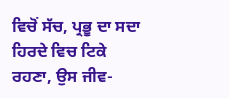ਵਿਚੋਂ ਸੱਚ, ਪ੍ਰਭੂ ਦਾ ਸਦਾ ਹਿਰਦੇ ਵਿਚ ਟਿਕੇ ਰਹਣਾ, ਉਸ ਜੀਵ-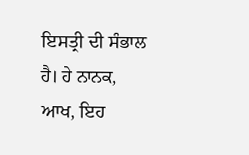ਇਸਤ੍ਰੀ ਦੀ ਸੰਭਾਲ ਹੈ। ਹੇ ਨਾਨਕ, ਆਖ, ਇਹ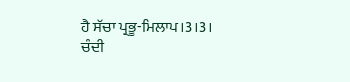ਹੈ ਸੱਚਾ ਪ੍ਰਭੂ-ਮਿਲਾਪ।3।3।
ਚੰਦੀ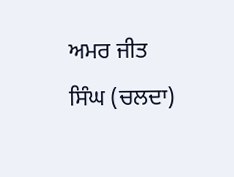ਅਮਰ ਜੀਤ ਸਿੰਘ (ਚਲਦਾ)